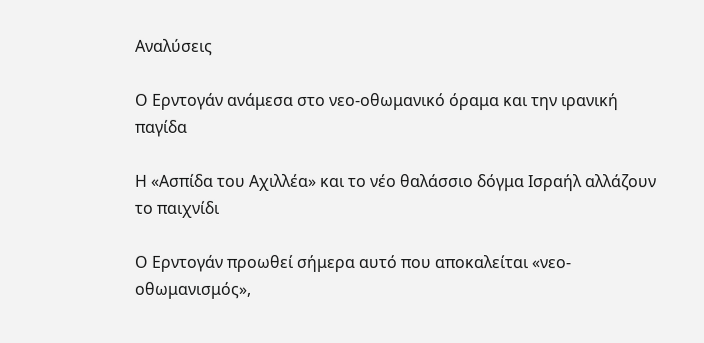Αναλύσεις

Ο Ερντογάν ανάμεσα στο νεο-οθωμανικό όραμα και την ιρανική παγίδα

Η «Ασπίδα του Αχιλλέα» και το νέο θαλάσσιο δόγμα Ισραήλ αλλάζουν το παιχνίδι

Ο Ερντογάν προωθεί σήμερα αυτό που αποκαλείται «νεο-οθωμανισμός»,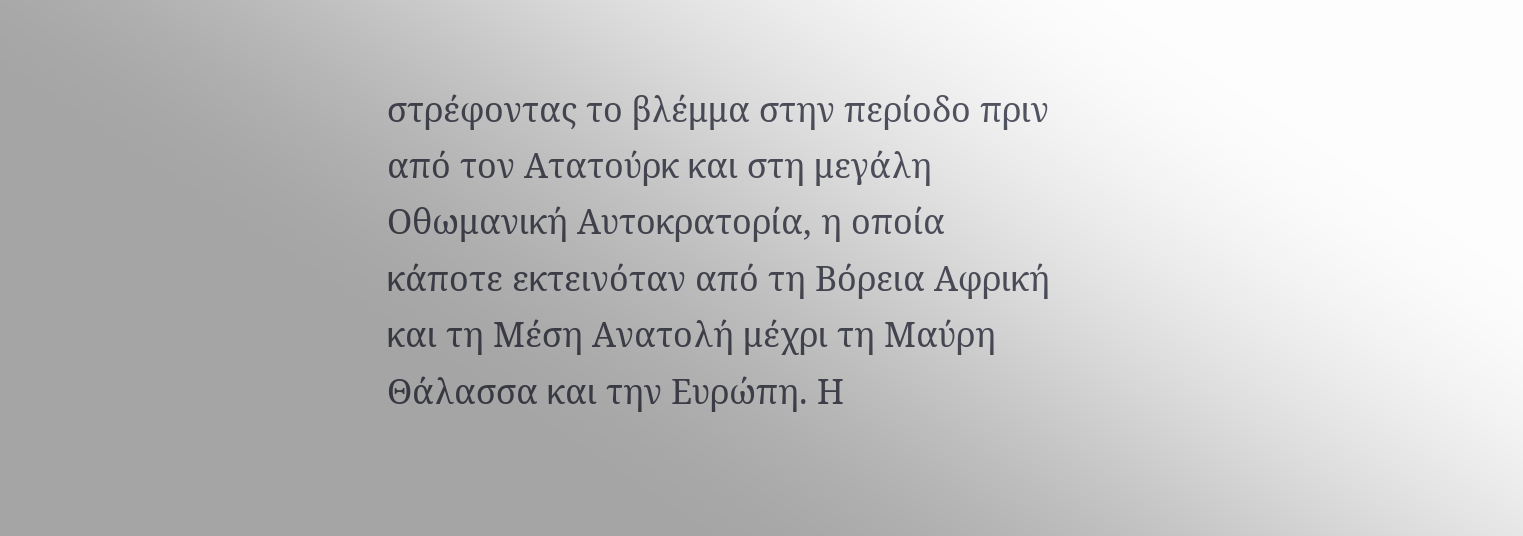στρέφοντας το βλέμμα στην περίοδο πριν από τον Ατατούρκ και στη μεγάλη Οθωμανική Αυτοκρατορία, η οποία κάποτε εκτεινόταν από τη Βόρεια Αφρική και τη Μέση Ανατολή μέχρι τη Μαύρη Θάλασσα και την Ευρώπη. Η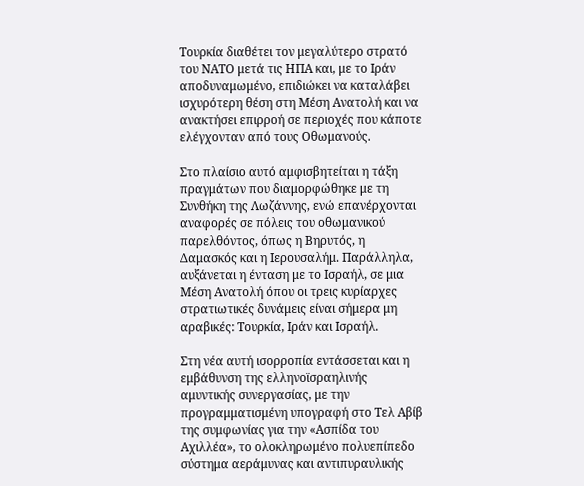Τουρκία διαθέτει τον μεγαλύτερο στρατό του ΝΑΤΟ μετά τις ΗΠΑ και, με το Ιράν αποδυναμωμένο, επιδιώκει να καταλάβει ισχυρότερη θέση στη Μέση Ανατολή και να ανακτήσει επιρροή σε περιοχές που κάποτε ελέγχονταν από τους Οθωμανούς.

Στο πλαίσιο αυτό αμφισβητείται η τάξη πραγμάτων που διαμορφώθηκε με τη Συνθήκη της Λωζάννης, ενώ επανέρχονται αναφορές σε πόλεις του οθωμανικού παρελθόντος, όπως η Βηρυτός, η Δαμασκός και η Ιερουσαλήμ. Παράλληλα, αυξάνεται η ένταση με το Ισραήλ, σε μια Μέση Ανατολή όπου οι τρεις κυρίαρχες στρατιωτικές δυνάμεις είναι σήμερα μη αραβικές: Τουρκία, Ιράν και Ισραήλ.

Στη νέα αυτή ισορροπία εντάσσεται και η εμβάθυνση της ελληνοϊσραηλινής αμυντικής συνεργασίας, με την προγραμματισμένη υπογραφή στο Τελ Αβίβ της συμφωνίας για την «Ασπίδα του Αχιλλέα», το ολοκληρωμένο πολυεπίπεδο σύστημα αεράμυνας και αντιπυραυλικής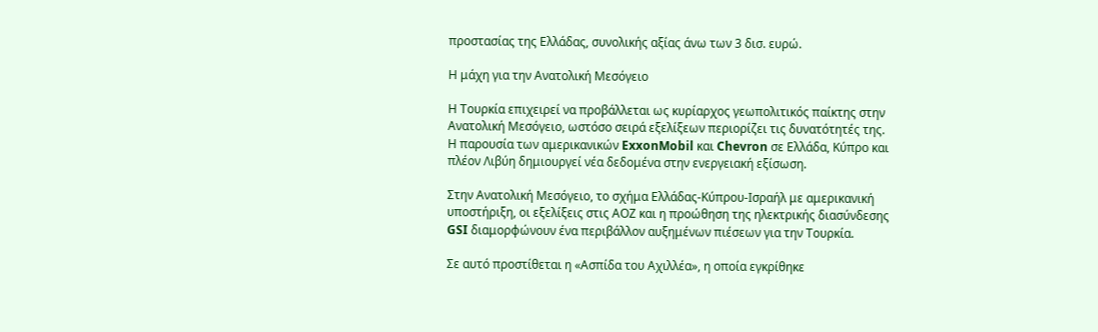προστασίας της Ελλάδας, συνολικής αξίας άνω των 3 δισ. ευρώ.

Η μάχη για την Ανατολική Μεσόγειο

Η Τουρκία επιχειρεί να προβάλλεται ως κυρίαρχος γεωπολιτικός παίκτης στην Ανατολική Μεσόγειο, ωστόσο σειρά εξελίξεων περιορίζει τις δυνατότητές της. Η παρουσία των αμερικανικών ExxonMobil και Chevron σε Ελλάδα, Κύπρο και πλέον Λιβύη δημιουργεί νέα δεδομένα στην ενεργειακή εξίσωση.

Στην Ανατολική Μεσόγειο, το σχήμα Ελλάδας-Κύπρου-Ισραήλ με αμερικανική υποστήριξη, οι εξελίξεις στις ΑΟΖ και η προώθηση της ηλεκτρικής διασύνδεσης GSI διαμορφώνουν ένα περιβάλλον αυξημένων πιέσεων για την Τουρκία.

Σε αυτό προστίθεται η «Ασπίδα του Αχιλλέα», η οποία εγκρίθηκε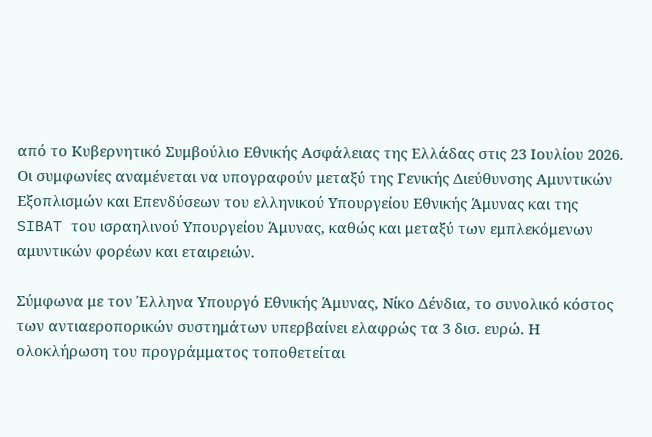από το Κυβερνητικό Συμβούλιο Εθνικής Ασφάλειας της Ελλάδας στις 23 Ιουλίου 2026. Οι συμφωνίες αναμένεται να υπογραφούν μεταξύ της Γενικής Διεύθυνσης Αμυντικών Εξοπλισμών και Επενδύσεων του ελληνικού Υπουργείου Εθνικής Άμυνας και της SIBAT του ισραηλινού Υπουργείου Άμυνας, καθώς και μεταξύ των εμπλεκόμενων αμυντικών φορέων και εταιρειών.

Σύμφωνα με τον Έλληνα Υπουργό Εθνικής Άμυνας, Νίκο Δένδια, το συνολικό κόστος των αντιαεροπορικών συστημάτων υπερβαίνει ελαφρώς τα 3 δισ. ευρώ. Η ολοκλήρωση του προγράμματος τοποθετείται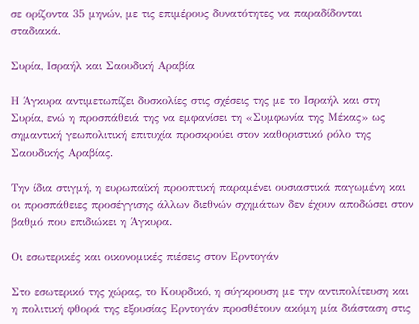σε ορίζοντα 35 μηνών, με τις επιμέρους δυνατότητες να παραδίδονται σταδιακά.

Συρία, Ισραήλ και Σαουδική Αραβία

Η Άγκυρα αντιμετωπίζει δυσκολίες στις σχέσεις της με το Ισραήλ και στη Συρία, ενώ η προσπάθειά της να εμφανίσει τη «Συμφωνία της Μέκας» ως σημαντική γεωπολιτική επιτυχία προσκρούει στον καθοριστικό ρόλο της Σαουδικής Αραβίας.

Την ίδια στιγμή, η ευρωπαϊκή προοπτική παραμένει ουσιαστικά παγωμένη και οι προσπάθειες προσέγγισης άλλων διεθνών σχημάτων δεν έχουν αποδώσει στον βαθμό που επιδιώκει η Άγκυρα.

Οι εσωτερικές και οικονομικές πιέσεις στον Ερντογάν

Στο εσωτερικό της χώρας, το Κουρδικό, η σύγκρουση με την αντιπολίτευση και η πολιτική φθορά της εξουσίας Ερντογάν προσθέτουν ακόμη μία διάσταση στις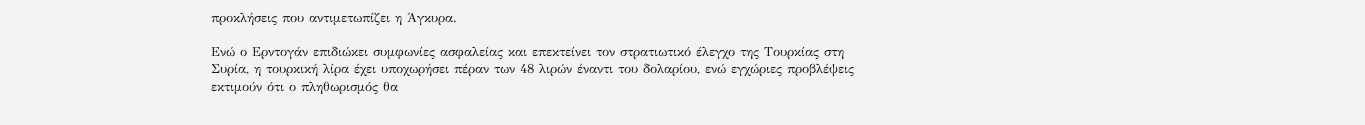προκλήσεις που αντιμετωπίζει η Άγκυρα.

Ενώ ο Ερντογάν επιδιώκει συμφωνίες ασφαλείας και επεκτείνει τον στρατιωτικό έλεγχο της Τουρκίας στη Συρία, η τουρκική λίρα έχει υποχωρήσει πέραν των 48 λιρών έναντι του δολαρίου, ενώ εγχώριες προβλέψεις εκτιμούν ότι ο πληθωρισμός θα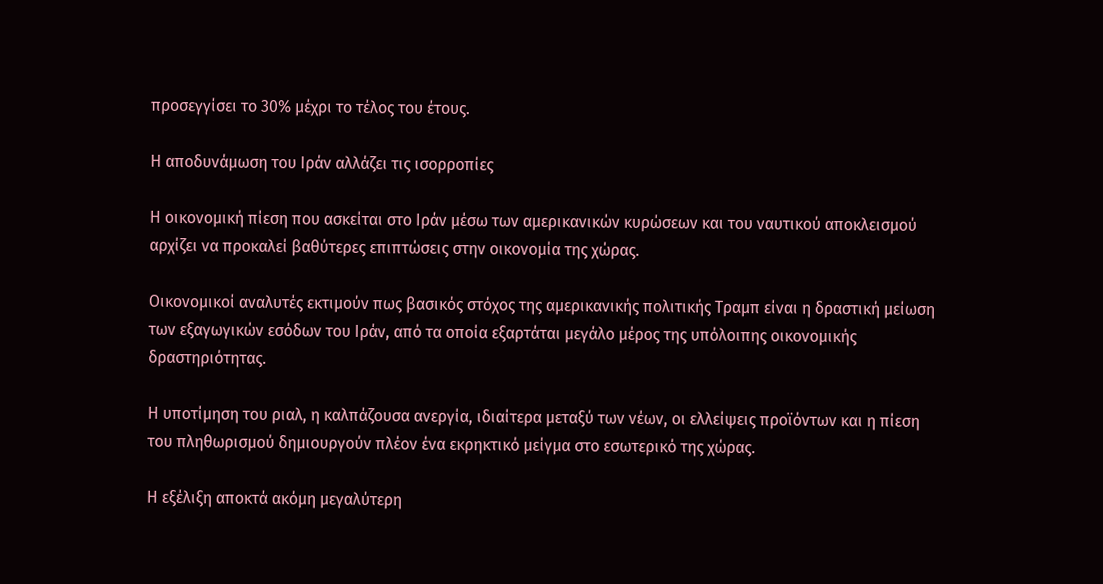προσεγγίσει το 30% μέχρι το τέλος του έτους.

Η αποδυνάμωση του Ιράν αλλάζει τις ισορροπίες

Η οικονομική πίεση που ασκείται στο Ιράν μέσω των αμερικανικών κυρώσεων και του ναυτικού αποκλεισμού αρχίζει να προκαλεί βαθύτερες επιπτώσεις στην οικονομία της χώρας.

Οικονομικοί αναλυτές εκτιμούν πως βασικός στόχος της αμερικανικής πολιτικής Τραμπ είναι η δραστική μείωση των εξαγωγικών εσόδων του Ιράν, από τα οποία εξαρτάται μεγάλο μέρος της υπόλοιπης οικονομικής δραστηριότητας.

Η υποτίμηση του ριαλ, η καλπάζουσα ανεργία, ιδιαίτερα μεταξύ των νέων, οι ελλείψεις προϊόντων και η πίεση του πληθωρισμού δημιουργούν πλέον ένα εκρηκτικό μείγμα στο εσωτερικό της χώρας.

Η εξέλιξη αποκτά ακόμη μεγαλύτερη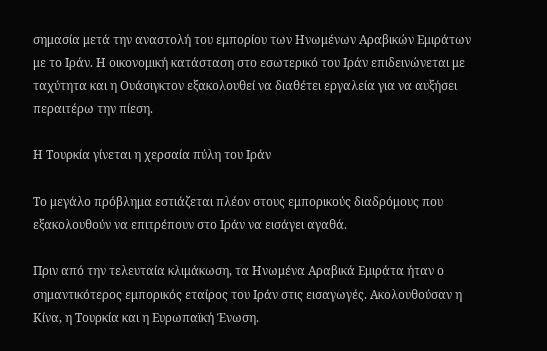σημασία μετά την αναστολή του εμπορίου των Ηνωμένων Αραβικών Εμιράτων με το Ιράν. Η οικονομική κατάσταση στο εσωτερικό του Ιράν επιδεινώνεται με ταχύτητα και η Ουάσιγκτον εξακολουθεί να διαθέτει εργαλεία για να αυξήσει περαιτέρω την πίεση.

Η Τουρκία γίνεται η χερσαία πύλη του Ιράν

Το μεγάλο πρόβλημα εστιάζεται πλέον στους εμπορικούς διαδρόμους που εξακολουθούν να επιτρέπουν στο Ιράν να εισάγει αγαθά.

Πριν από την τελευταία κλιμάκωση, τα Ηνωμένα Αραβικά Εμιράτα ήταν ο σημαντικότερος εμπορικός εταίρος του Ιράν στις εισαγωγές. Ακολουθούσαν η Κίνα, η Τουρκία και η Ευρωπαϊκή Ένωση.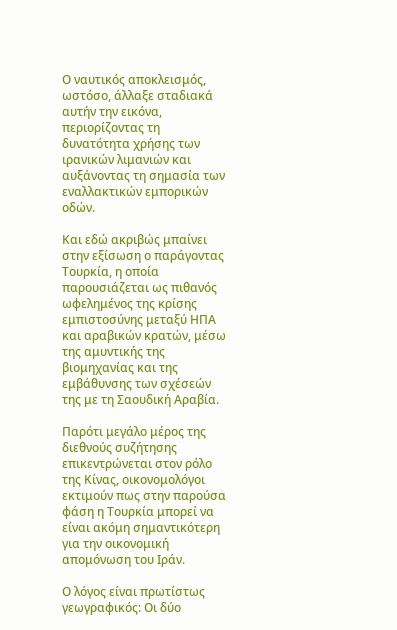Ο ναυτικός αποκλεισμός, ωστόσο, άλλαξε σταδιακά αυτήν την εικόνα, περιορίζοντας τη δυνατότητα χρήσης των ιρανικών λιμανιών και αυξάνοντας τη σημασία των εναλλακτικών εμπορικών οδών.

Και εδώ ακριβώς μπαίνει στην εξίσωση ο παράγοντας Τουρκία, η οποία παρουσιάζεται ως πιθανός ωφελημένος της κρίσης εμπιστοσύνης μεταξύ ΗΠΑ και αραβικών κρατών, μέσω της αμυντικής της βιομηχανίας και της εμβάθυνσης των σχέσεών της με τη Σαουδική Αραβία.

Παρότι μεγάλο μέρος της διεθνούς συζήτησης επικεντρώνεται στον ρόλο της Κίνας, οικονομολόγοι εκτιμούν πως στην παρούσα φάση η Τουρκία μπορεί να είναι ακόμη σημαντικότερη για την οικονομική απομόνωση του Ιράν.

Ο λόγος είναι πρωτίστως γεωγραφικός: Οι δύο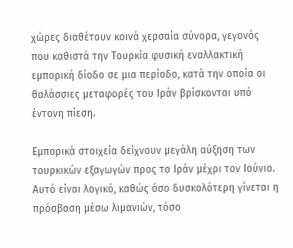χώρες διαθέτουν κοινά χερσαία σύνορα, γεγονός που καθιστά την Τουρκία φυσική εναλλακτική εμπορική δίοδο σε μια περίοδο, κατά την οποία οι θαλάσσιες μεταφορές του Ιράν βρίσκονται υπό έντονη πίεση.

Εμπορικά στοιχεία δείχνουν μεγάλη αύξηση των τουρκικών εξαγωγών προς το Ιράν μέχρι τον Ιούνιο. Αυτό είναι λογικό, καθώς όσο δυσκολότερη γίνεται η πρόσβαση μέσω λιμανιών, τόσο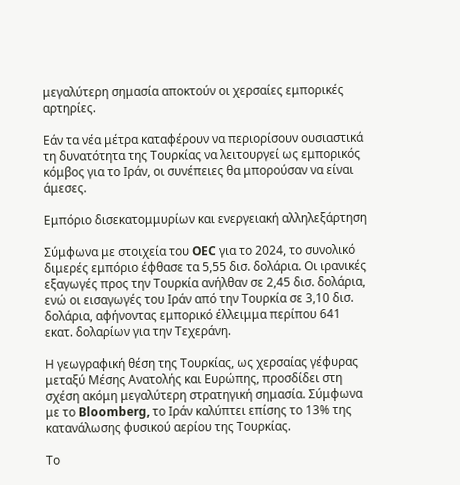μεγαλύτερη σημασία αποκτούν οι χερσαίες εμπορικές αρτηρίες.

Εάν τα νέα μέτρα καταφέρουν να περιορίσουν ουσιαστικά τη δυνατότητα της Τουρκίας να λειτουργεί ως εμπορικός κόμβος για το Ιράν, οι συνέπειες θα μπορούσαν να είναι άμεσες.

Εμπόριο δισεκατομμυρίων και ενεργειακή αλληλεξάρτηση

Σύμφωνα με στοιχεία του OEC για το 2024, το συνολικό διμερές εμπόριο έφθασε τα 5,55 δισ. δολάρια. Οι ιρανικές εξαγωγές προς την Τουρκία ανήλθαν σε 2,45 δισ. δολάρια, ενώ οι εισαγωγές του Ιράν από την Τουρκία σε 3,10 δισ. δολάρια, αφήνοντας εμπορικό έλλειμμα περίπου 641 εκατ. δολαρίων για την Τεχεράνη.

Η γεωγραφική θέση της Τουρκίας, ως χερσαίας γέφυρας μεταξύ Μέσης Ανατολής και Ευρώπης, προσδίδει στη σχέση ακόμη μεγαλύτερη στρατηγική σημασία. Σύμφωνα με το Bloomberg, το Ιράν καλύπτει επίσης το 13% της κατανάλωσης φυσικού αερίου της Τουρκίας.

Το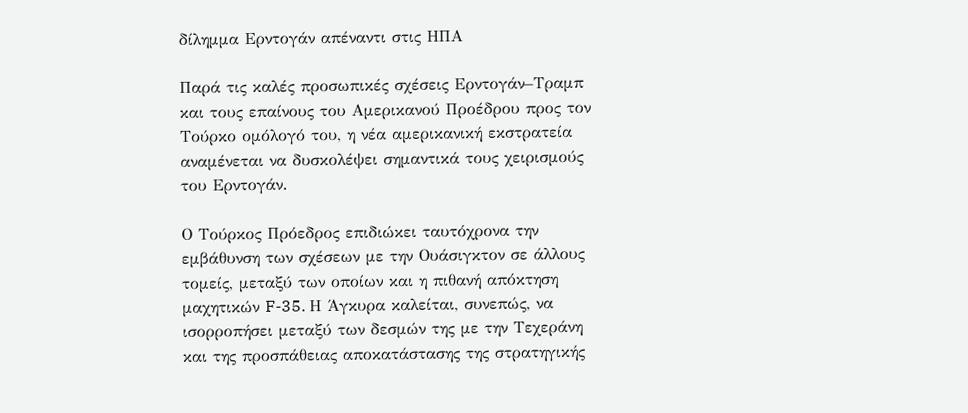δίλημμα Ερντογάν απέναντι στις ΗΠΑ

Παρά τις καλές προσωπικές σχέσεις Ερντογάν–Τραμπ και τους επαίνους του Αμερικανού Προέδρου προς τον Τούρκο ομόλογό του, η νέα αμερικανική εκστρατεία αναμένεται να δυσκολέψει σημαντικά τους χειρισμούς του Ερντογάν.

Ο Τούρκος Πρόεδρος επιδιώκει ταυτόχρονα την εμβάθυνση των σχέσεων με την Ουάσιγκτον σε άλλους τομείς, μεταξύ των οποίων και η πιθανή απόκτηση μαχητικών F-35. Η Άγκυρα καλείται, συνεπώς, να ισορροπήσει μεταξύ των δεσμών της με την Τεχεράνη και της προσπάθειας αποκατάστασης της στρατηγικής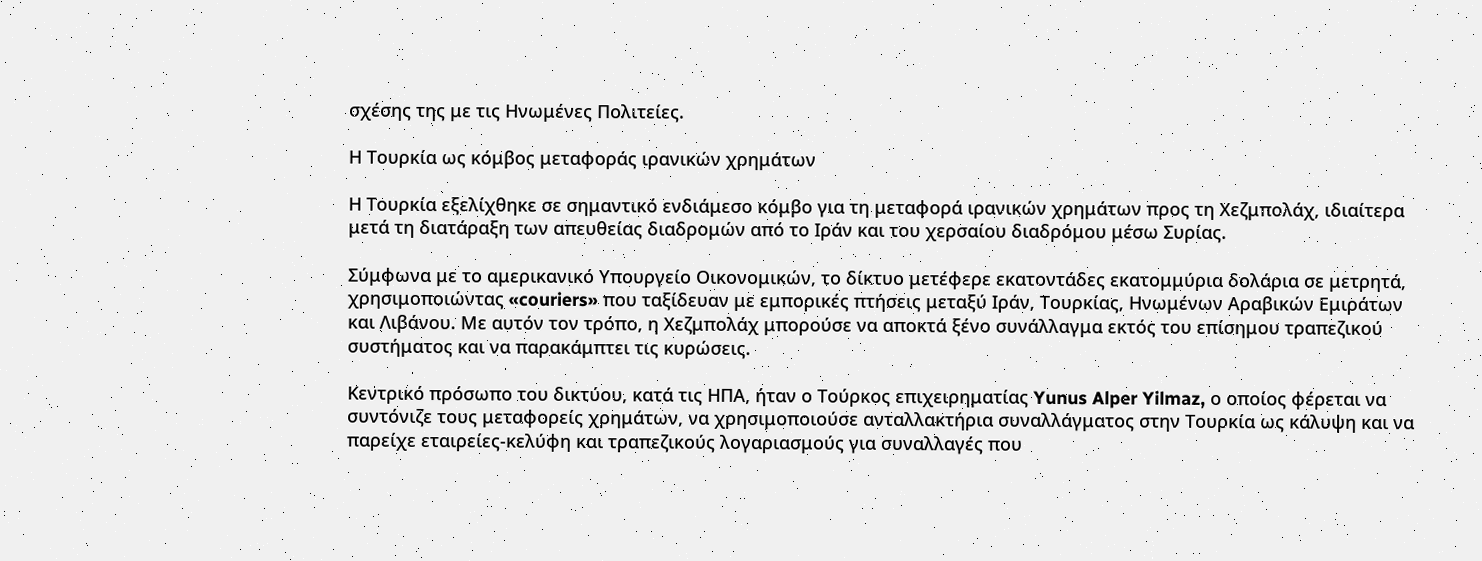σχέσης της με τις Ηνωμένες Πολιτείες.

Η Τουρκία ως κόμβος μεταφοράς ιρανικών χρημάτων

Η Τουρκία εξελίχθηκε σε σημαντικό ενδιάμεσο κόμβο για τη μεταφορά ιρανικών χρημάτων προς τη Χεζμπολάχ, ιδιαίτερα μετά τη διατάραξη των απευθείας διαδρομών από το Ιράν και του χερσαίου διαδρόμου μέσω Συρίας.

Σύμφωνα με το αμερικανικό Υπουργείο Οικονομικών, το δίκτυο μετέφερε εκατοντάδες εκατομμύρια δολάρια σε μετρητά, χρησιμοποιώντας «couriers» που ταξίδευαν με εμπορικές πτήσεις μεταξύ Ιράν, Τουρκίας, Ηνωμένων Αραβικών Εμιράτων και Λιβάνου. Με αυτόν τον τρόπο, η Χεζμπολάχ μπορούσε να αποκτά ξένο συνάλλαγμα εκτός του επίσημου τραπεζικού συστήματος και να παρακάμπτει τις κυρώσεις.

Κεντρικό πρόσωπο του δικτύου, κατά τις ΗΠΑ, ήταν ο Τούρκος επιχειρηματίας Yunus Alper Yilmaz, ο οποίος φέρεται να συντόνιζε τους μεταφορείς χρημάτων, να χρησιμοποιούσε ανταλλακτήρια συναλλάγματος στην Τουρκία ως κάλυψη και να παρείχε εταιρείες-κελύφη και τραπεζικούς λογαριασμούς για συναλλαγές που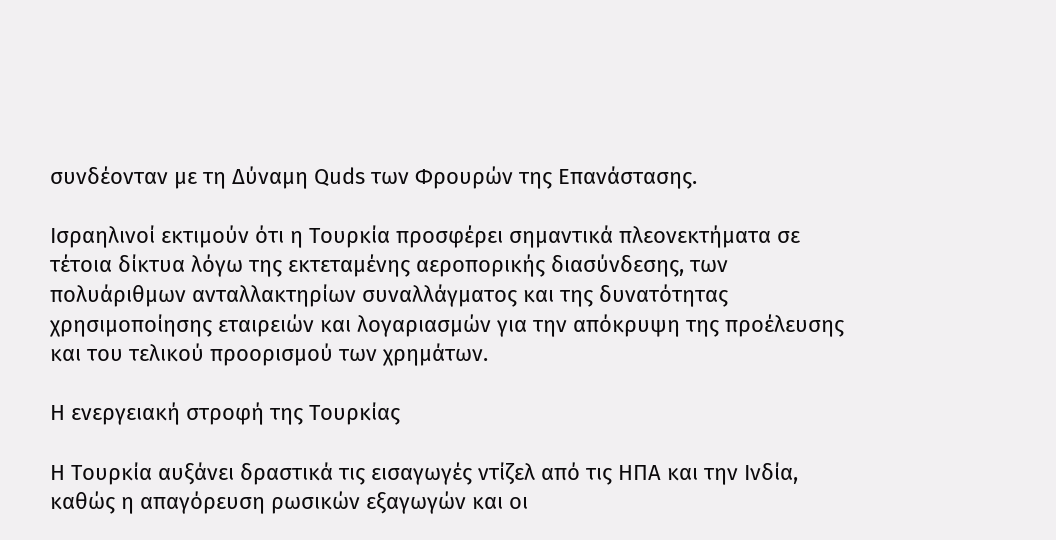συνδέονταν με τη Δύναμη Quds των Φρουρών της Επανάστασης.

Ισραηλινοί εκτιμούν ότι η Τουρκία προσφέρει σημαντικά πλεονεκτήματα σε τέτοια δίκτυα λόγω της εκτεταμένης αεροπορικής διασύνδεσης, των πολυάριθμων ανταλλακτηρίων συναλλάγματος και της δυνατότητας χρησιμοποίησης εταιρειών και λογαριασμών για την απόκρυψη της προέλευσης και του τελικού προορισμού των χρημάτων.

Η ενεργειακή στροφή της Τουρκίας

Η Τουρκία αυξάνει δραστικά τις εισαγωγές ντίζελ από τις ΗΠΑ και την Ινδία, καθώς η απαγόρευση ρωσικών εξαγωγών και οι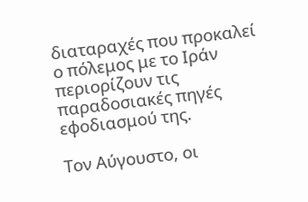διαταραχές που προκαλεί ο πόλεμος με το Ιράν περιορίζουν τις παραδοσιακές πηγές εφοδιασμού της.

Τον Αύγουστο, οι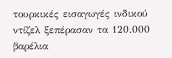τουρκικές εισαγωγές ινδικού ντίζελ ξεπέρασαν τα 120.000 βαρέλια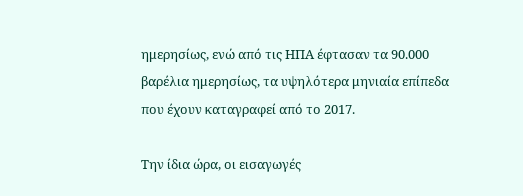ημερησίως, ενώ από τις ΗΠΑ έφτασαν τα 90.000 βαρέλια ημερησίως, τα υψηλότερα μηνιαία επίπεδα που έχουν καταγραφεί από το 2017.

Την ίδια ώρα, οι εισαγωγές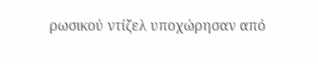ρωσικού ντίζελ υποχώρησαν από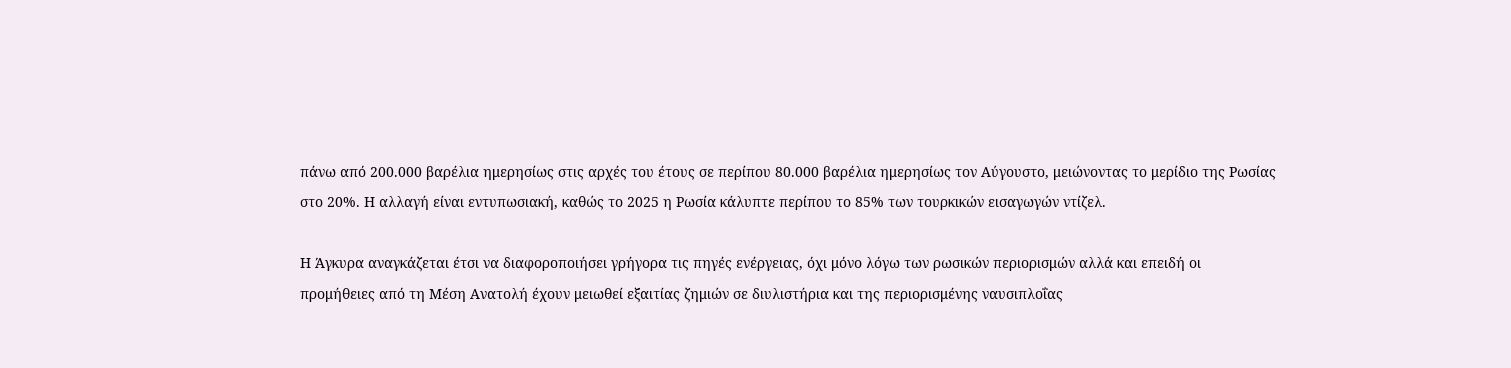πάνω από 200.000 βαρέλια ημερησίως στις αρχές του έτους σε περίπου 80.000 βαρέλια ημερησίως τον Αύγουστο, μειώνοντας το μερίδιο της Ρωσίας στο 20%. Η αλλαγή είναι εντυπωσιακή, καθώς το 2025 η Ρωσία κάλυπτε περίπου το 85% των τουρκικών εισαγωγών ντίζελ.

Η Άγκυρα αναγκάζεται έτσι να διαφοροποιήσει γρήγορα τις πηγές ενέργειας, όχι μόνο λόγω των ρωσικών περιορισμών αλλά και επειδή οι προμήθειες από τη Μέση Ανατολή έχουν μειωθεί εξαιτίας ζημιών σε διυλιστήρια και της περιορισμένης ναυσιπλοΐας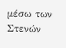μέσω των Στενών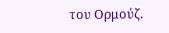του Ορμούζ.